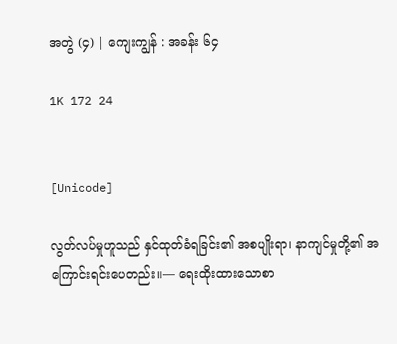အတွဲ (၄) | ကျေးကျွန် : အခန်း ၆၄

1K 172 24


[Unicode]

လွတ်လပ်မှုဟူသည် နှင်ထုတ်ခံရခြင်း၏ အစပျိုးရာ၊ နာကျင်မှုတို့၏ အကြောင်းရင်းပေတည်း။— ရေးထိုးထားသောစာ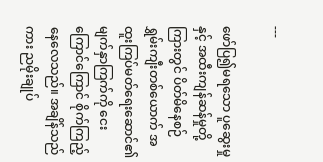---

ဖော်ပြ၍မရသော ပူဆွေးမှုနှင့် အထီးကျန်ဆန်မှုတို့ကြားတွင် ပိတ်မိနေစဉ် ရွှမ်းကျီးတစ်ယောက် အထူးကြပ်မတ်ရေးဆောင်၏ မျက်နှာကြက်ကို ငေးကြောင်ကြောင် စိုက်ကြည့်နေလေသည်။ အချိန်သည်ကား ညမိုးချုပ်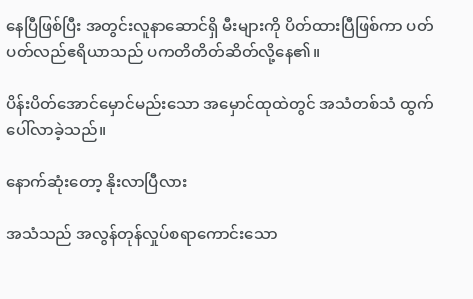နေပြီဖြစ်ပြီး အတွင်းလူနာဆောင်ရှိ မီးများကို ပိတ်ထားပြီဖြစ်ကာ ပတ်ပတ်လည်ဧရိယာသည် ပကတိတိတ်ဆိတ်လို့နေ၏။

ပိန်းပိတ်အောင်မှောင်မည်းသော အမှောင်ထုထဲတွင် အသံတစ်သံ ထွက်ပေါ်လာခဲ့သည်။

နောက်ဆုံးတော့ နိုးလာပြီလား

အသံသည် အလွန်တုန်လှုပ်စရာကောင်းသော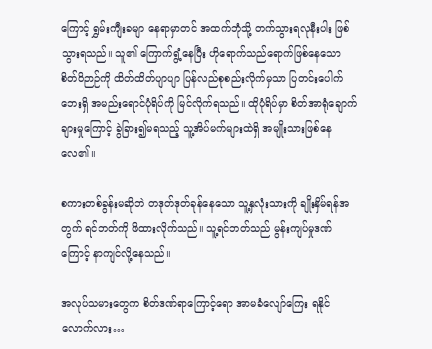ကြောင့် ရွှမ်းကျီးခမျာ နေရာမှာတင် အထက်ဘုံသို့ တက်သွားရလုနီးပါး ဖြစ်သွားရသည်။ သူ၏ ကြောက်ရွံ့နေပြီး ဟိုရောက်သည်ရောက်ဖြစ်နေသော စိတ်ဝိဉာဉ်ကို ထိတ်ထိတ်ပျာပျာ ပြန်လည်စုစည်းလိုက်မှသာ ပြတင်းပေါက်ဘေးရှိ အမည်းရောင်ပုံရိပ်ကို မြင်လိုက်ရသည်။ ထိုပုံရိပ်မှာ စိတ်အာရုံချောက်ချားမှုကြောင့် ခွဲခြား၍မရသည့် သူ့အိပ်မက်များထဲရှိ အမျိုးသားဖြစ်နေလေ၏။

စကားတစ်ခွန်းမဆိုဘဲ တဒုတ်ဒုတ်ခုန်နေသော သူ့နှလုံးသားကို ချိုးနှိမ်ရန်အတွက် ရင်ဘတ်ကို ဖိထားလိုက်သည်။ သူ့ရင်ဘတ်သည် မွန်းကျပ်မှုဒဏ်ကြောင့် နာကျင်လို့နေသည်။

အလုပ်သမားတွေက စိတ်ဒဏ်ရာကြောင့်ရော အာမခံလျော်ကြေး ရနိုင်လောက်လား…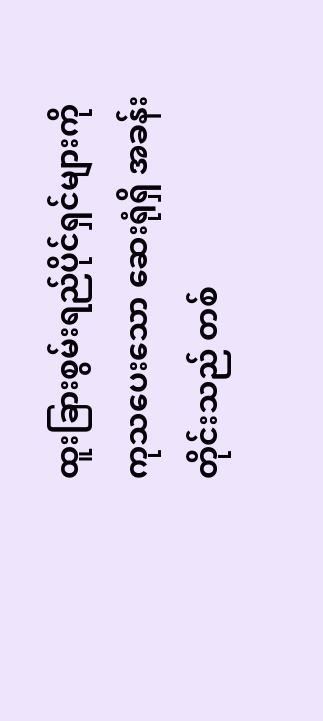ထူးခြားစွမ်းရည်ပိုင်ရှင်များကို ကုသပေးသော ဆေးရုံရှိ အခန်းတိုင်းသည် တစ်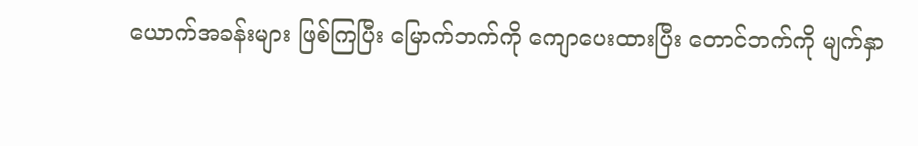ယောက်အခန်းများ ဖြစ်ကြပြီး မြောက်ဘက်ကို ကျောပေးထားပြီး တောင်ဘက်ကို မျက်နှာ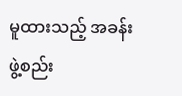မူထားသည့် အခန်းဖွဲ့စည်း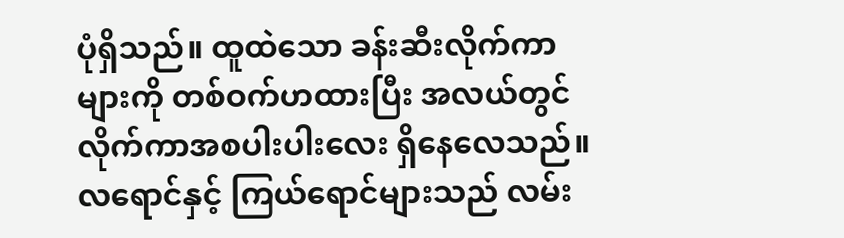ပုံရှိသည်။ ထူထဲသော ခန်းဆီးလိုက်ကာများကို တစ်ဝက်ဟထားပြီး အလယ်တွင် လိုက်ကာအစပါးပါးလေး ရှိနေလေသည်။ လရောင်နှင့် ကြယ်ရောင်များသည် လမ်း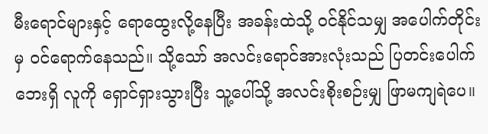မီးရောင်များနှင့် ရောထွေးလို့နေပြီး အခန်းထဲသို့ ဝင်နိုင်သမျှ အပေါက်တိုင်းမှ ဝင်ရောက်နေသည်။ သို့သော် အလင်းရောင်အားလုံးသည် ပြတင်းပေါက်ဘေးရှိ လူကို ရှောင်ရှားသွားပြီး သူ့ပေါ်သို့ အလင်းစိုးစဉ်းမျှ ဖြာမကျရဲပေ။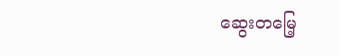ဆွေးတမြေ့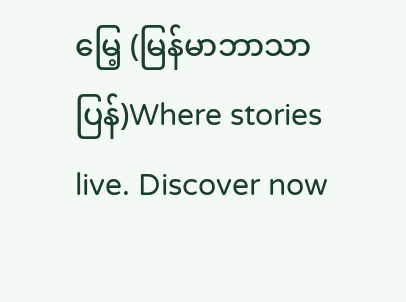မြေ့ (မြန်မာဘာသာပြန်)Where stories live. Discover now